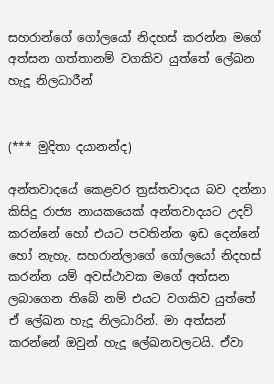සහරාන්ගේ ගෝලයෝ නිදහස් කරන්න මගේ අත්සන ගත්තානම් වගකිව යුත්තේ ලේඛන හැදූ නිලධාරීන්


(*** මුදිතා දයානන්ද)

අන්තවාදයේ කෙළවර ත්‍රස්තවාදය බව දන්නා කිසිදු රාජ්‍ය නායකයෙක් අන්තවාදයට උදව් කරන්නේ හෝ එයට පවතින්න ඉඩ දෙන්නේ හෝ නැහැ. සහරාන්ලාගේ ගෝලයෝ නිදහස් කරන්න යම් අවස්ථාවක මගේ අත්සන ලබාගෙන තිබේ නම් එයට වගකිව යුත්තේ ඒ ලේඛන හැදූ නිලධාරින්. මා අත්සන් කරන්නේ ඔවුන් හැදූ ලේඛනවලටයි. ඒවා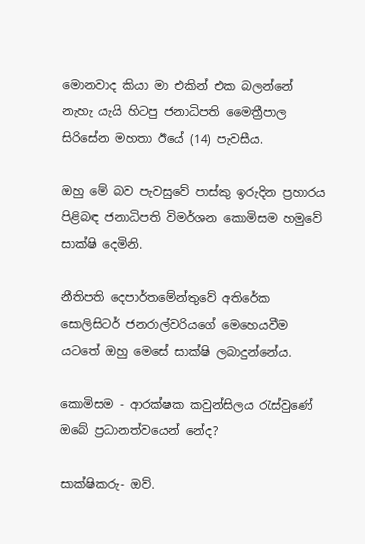මොනවාද කියා මා එකින් එක බලන්නේ නැහැ යැයි හිටපු ජනාධිපති මෛත්‍රීපාල සිරිසේන මහතා ඊයේ (14) පැවසීය.

ඔහු මේ බව පැවසුවේ පාස්කු ඉරුදින ප්‍රහාරය පිළිබඳ ජනාධිපති විමර්ශන කොමිසම හමුවේ සාක්ෂි දෙමිනි.

නීතිපති දෙපාර්තමේන්තුවේ අතිරේක සොලිසිටර් ජනරාල්වරියගේ මෙහෙයවීම යටතේ ඔහු මෙසේ සාක්ෂි ලබාදුන්නේය.

කොමිසම - ආරක්ෂක කවුන්සිලය රැස්වුණේ ඔබේ ප්‍රධානත්වයෙන් නේද?

සාක්ෂිකරු- ඔව්.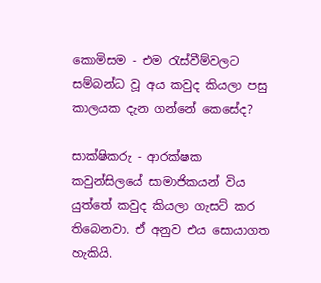කොමිසම - එම රැස්වීම්වලට සම්බන්ධ වූ අය කවුද කියලා පසු කාලයක දැන ගන්නේ කෙසේද?

සාක්ෂිකරු - ආරක්ෂක කවුන්සිලයේ සාමාජිකයන් විය යුත්තේ කවුද කියලා ගැසට් කර තිබෙනවා. ඒ අනුව එය සොයාගත හැකියි.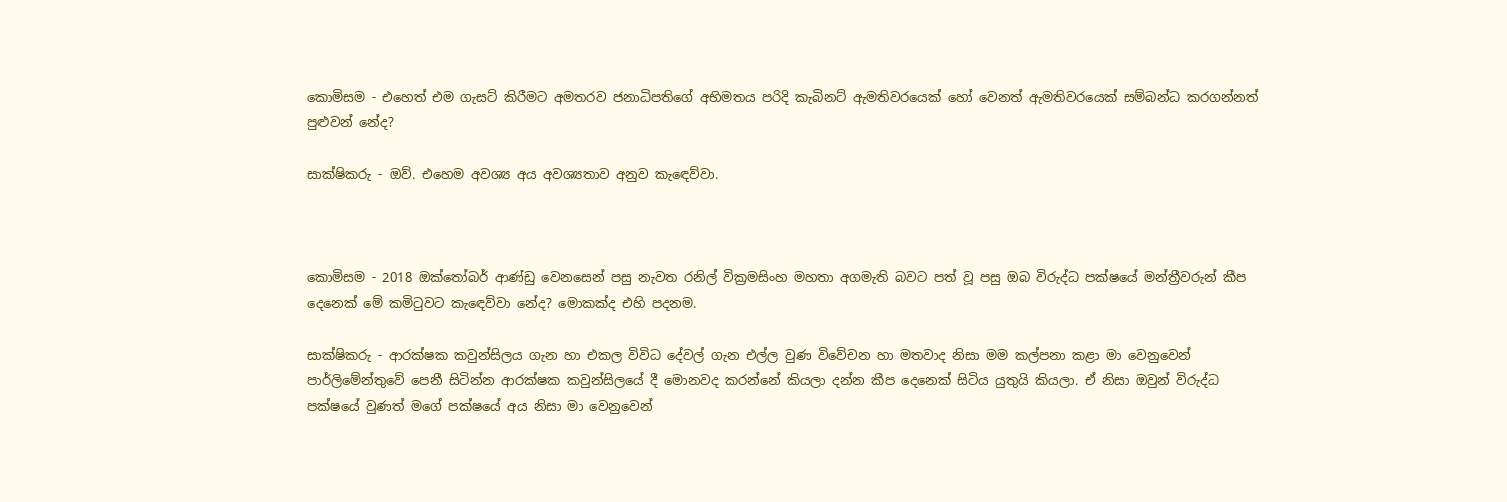කොමිසම - එහෙත් එම ගැසට් කිරීමට අමතරව ජනාධිපතිගේ අභිමතය පරිදි කැබිනට් ඇමතිවරයෙක් හෝ වෙනත් ඇමතිවරයෙක් සම්බන්ධ කරගන්නත් පුළුවන් නේද?

සාක්ෂිකරු - ඔව්. එහෙම අවශ්‍ය අය අවශ්‍යතාව අනුව කැඳෙව්වා.



කොමිසම - 2018 ඔක්තෝබර් ආණ්ඩු වෙනසෙන් පසු නැවත රනිල් වික්‍රමසිංහ මහතා අගමැති බවට පත් වූ පසු ඔබ විරුද්ධ පක්ෂයේ මන්ත්‍රීවරුන් කීප දෙනෙක් මේ කමිටුවට කැඳෙව්වා නේද? මොකක්ද එහි පදනම.

සාක්ෂිකරු - ආරක්ෂක කවුන්සිලය ගැන හා එකල විවිධ දේවල් ගැන එල්ල වුණ විවේචන හා මතවාද නිසා මම කල්පනා කළා මා වෙනුවෙන් පාර්ලිමේන්තුවේ පෙනී සිටින්න ආරක්ෂක කවුන්සිලයේ දී මොනවද කරන්නේ කියලා දන්න කීප දෙනෙක් සිටිය යුතුයි කියලා. ඒ නිසා ඔවුන් විරුද්ධ පක්ෂයේ වුණත් මගේ පක්ෂයේ අය නිසා මා වෙනුවෙන්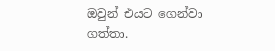ඔවුන් එයට ගෙන්වා ගත්තා.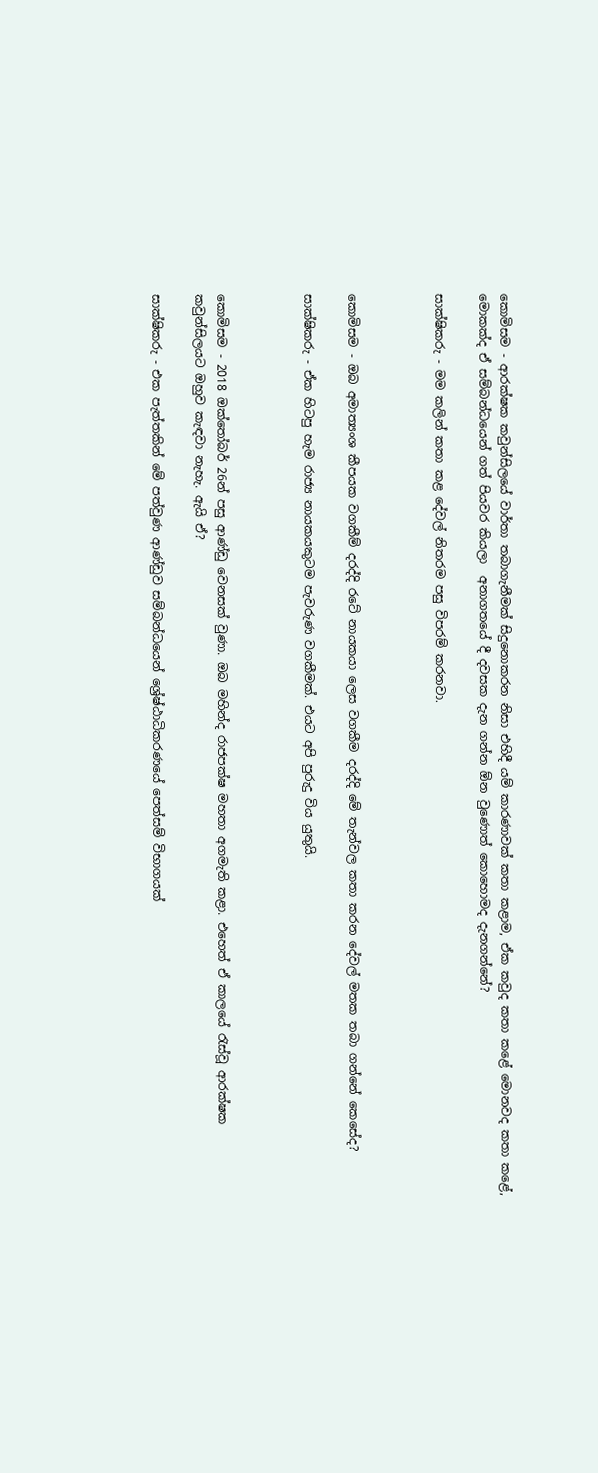කොමිසම - ආරක්ෂක කවුන්සිලයේ වාර්තා තබාගැනීමක් සිදුනොකරන නිසා එහිදී යම් කාරණාවක් කතා කළාම, ඒක කවුද කතා කළේ මොනවද කතා කළේ, මොකක්ද ඒ සම්බන්ධයෙන් ගත් පියවර කියලා  අනාගතයේ දී දවසක දැන ගන්න ඕන වුණොත් කොහොමද දැනගන්නේ?

සාක්ෂිකරු - මම කලින් කතා කළ දේවල් නිතරම පසු විපරම් කරනවා.



කොමිසම - ඔබ අමාත්‍යංශ කීපයක වගකීම් දරද්දි රටේ නායකයා ලෙස වගකීම දරද්දි මේ තැන්වල කතා කරන දේවල් මතක තබා ගන්නේ කෙසේද?

සාක්ෂිකරු - ඒක හිටපු හැම රාජ්‍ය නායකයකුටම පැවරුණ වගකීමක්. එයට අපි පුරුදු විය යුතුයි.



කොමිසම - 2018 ඔක්තෝබර් 26න් පසු ආණ්ඩු වෙනසක් වුණා. ඔබ මහින්ද රාජපක්ෂ මහතා අගමැති කළා. එහෙත් ඒ කාලයේ රැස්වූ ආරක්ෂක කවුන්සිලයට ඔහුව කැඳවා නැහැ. ඇයි ඒ?

සාක්ෂිකරු - එක පැත්තකින් මේ පත්වුණ ආණ්ඩුව සම්බන්ධයෙන් ශ්‍රේෂ්ඨාධිකරණයේ පෙත්සම් විභාගයක්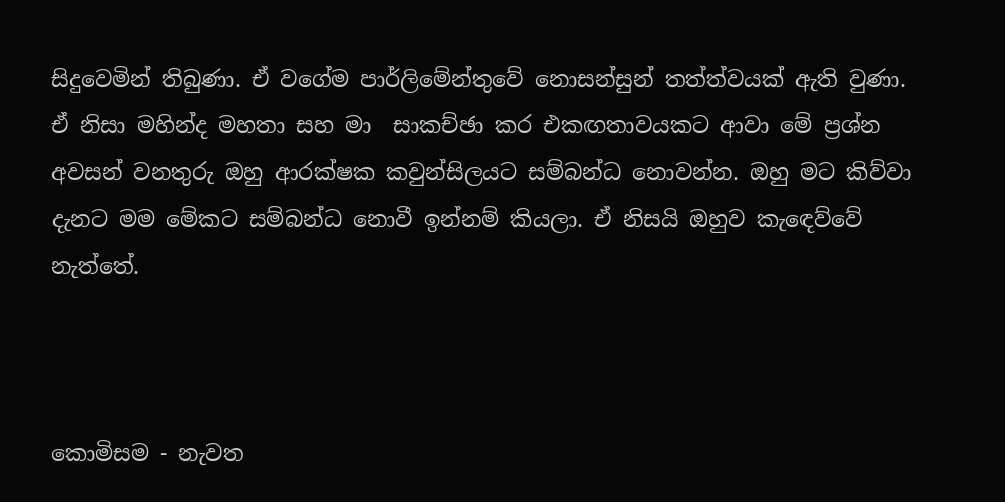සිදුවෙමින් තිබුණා. ඒ වගේම පාර්ලිමේන්තුවේ නොසන්සුන් තත්ත්වයක් ඇති වුණා. ඒ නිසා මහින්ද මහතා සහ මා  සාකච්ඡා කර එකඟතාවයකට ආවා මේ ප්‍රශ්න අවසන් වනතුරු ඔහු ආරක්ෂක කවුන්සිලයට සම්බන්ධ නොවන්න. ඔහු මට කිව්වා දැනට මම මේකට සම්බන්ධ නොවී ඉන්නම් කියලා. ඒ නිසයි ඔහුව කැඳෙව්වේ නැත්තේ.



කොමිසම - නැවත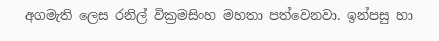අගමැති ලෙස රනිල් වික්‍රමසිංහ මහතා පත්වෙනවා. ඉන්පසු හා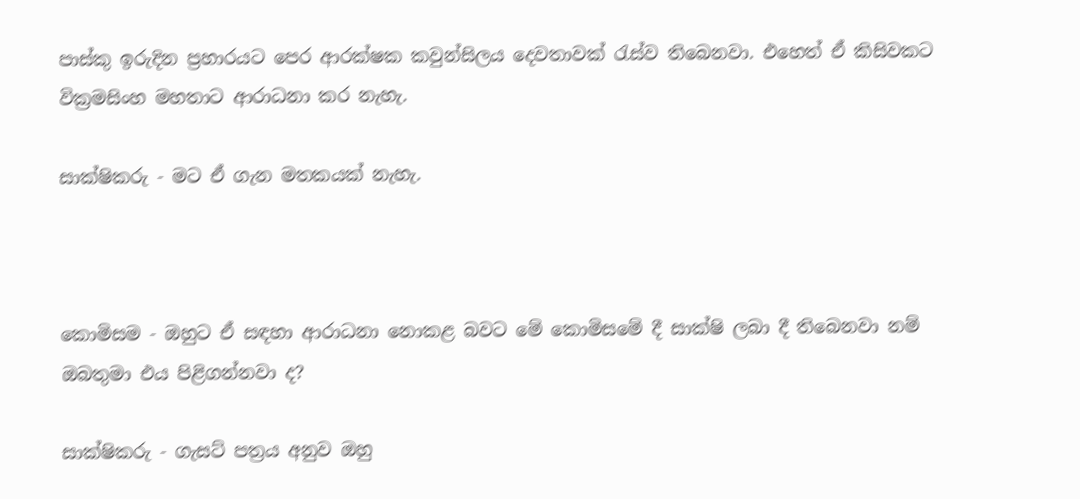පාස්කු ඉරුදින ප්‍රහාරයට පෙර ආරක්ෂක කවුන්සිලය දෙවතාවක් රැස්ව තිබෙනවා. එහෙත් ඒ කිසිවකට වික්‍රමසිංහ මහතාට ආරාධනා කර නැහැ.

සාක්ෂිකරු - මට ඒ ගැන මතකයක් නැහැ.



කොමිසම - ඔහුට ඒ සඳහා ආරාධනා නොකළ බවට මේ කොමිසමේ දී සාක්ෂි ලබා දී තිබෙනවා නම් ඔබතුමා එය පිළිගන්නවා ද?

සාක්ෂිකරු - ගැසට් පත්‍රය අනුව ඔහු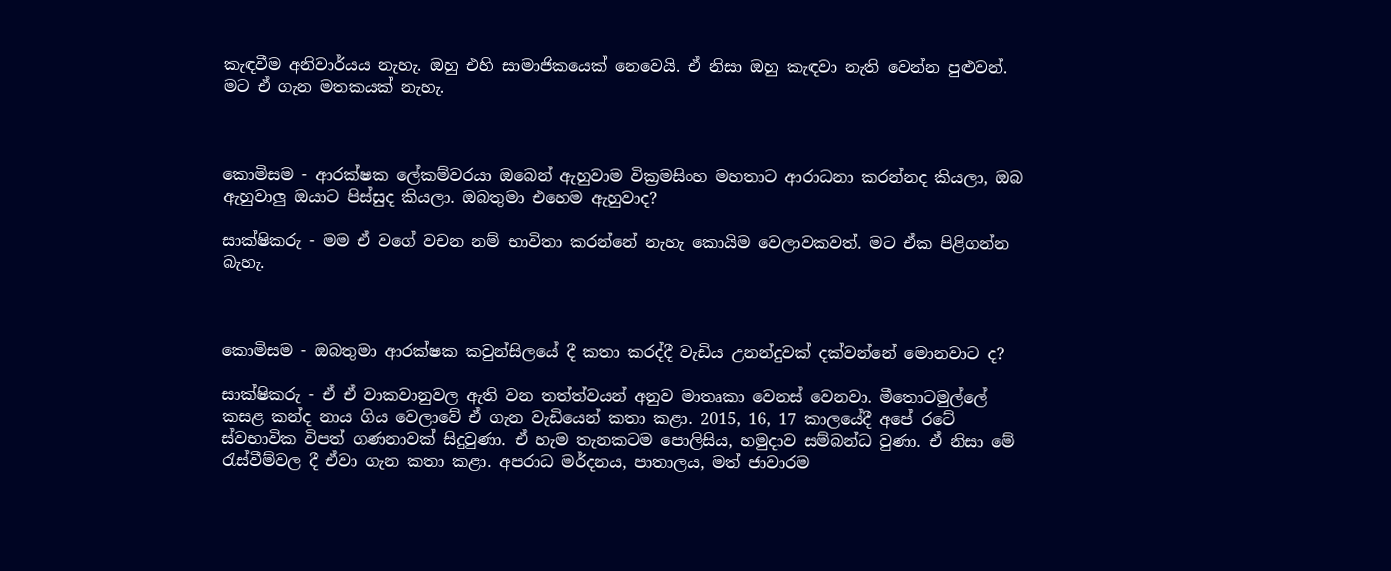කැඳවීම අනිවාර්යය නැහැ. ඔහු එහි සාමාජිකයෙක් නෙවෙයි. ඒ නිසා ඔහු කැඳවා නැති වෙන්න පුළුවන්. මට ඒ ගැන මතකයක් නැහැ.



කොමිසම - ආරක්ෂක ලේකම්වරයා ඔබෙන් ඇහුවාම වික්‍රමසිංහ මහතාට ආරාධනා කරන්නද කියලා, ඔබ ඇහුවාලු ඔයාට පිස්සුද කියලා. ඔබතුමා එහෙම ඇහුවාද?

සාක්ෂිකරු - මම ඒ වගේ වචන නම් භාවිතා කරන්නේ නැහැ කොයිම වෙලාවකවත්. මට ඒක පිළිගන්න බැහැ.



කොමිසම - ඔබතුමා ආරක්ෂක කවුන්සිලයේ දී කතා කරද්දී වැඩිය උනන්දුවක් දක්වන්නේ මොනවාට ද?

සාක්ෂිකරු - ඒ ඒ වාකවානුවල ඇති වන තත්ත්වයන් අනුව මාතෘකා වෙනස් වෙනවා. මීතොටමුල්ලේ කසළ කන්ද නාය ගිය වෙලාවේ ඒ ගැන වැඩියෙන් කතා කළා. 2015, 16, 17 කාලයේදී අපේ රටේ ස්වභාවික විපත් ගණනාවක් සිදුවුණා. ඒ හැම තැනකටම පොලිසිය, හමුදාව සම්බන්ධ වුණා. ඒ නිසා මේ රැස්වීම්වල දී ඒවා ගැන කතා කළා. අපරාධ මර්දනය, පාතාලය, මත් ජාවාරම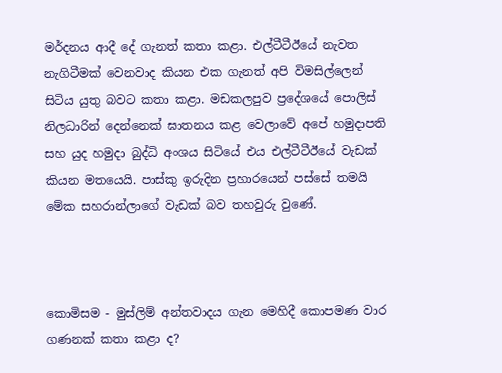මර්දනය ආදී දේ ගැනත් කතා කළා. එල්ටීටීඊයේ නැවත නැගිටීමක් වෙනවාද කියන එක ගැනත් අපි විමසිල්ලෙන් සිටිය යුතු බවට කතා කළා. මඩකලපුව ප්‍රදේශයේ පොලිස් නිලධාරින් දෙන්නෙක් ඝාතනය කළ වෙලාවේ අපේ හමුදාපති සහ යුද හමුදා බුද්ධි අංශය සිටියේ එය එල්ටීටීඊයේ වැඩක් කියන මතයෙයි. පාස්කු ඉරුදින ප්‍රහාරයෙන් පස්සේ තමයි මේක සහරාන්ලාගේ වැඩක් බව තහවුරු වුණේ.



කොමිසම - මුස්ලිම් අන්තවාදය ගැන මෙහිදී කොපමණ වාර ගණනක් කතා කළා ද?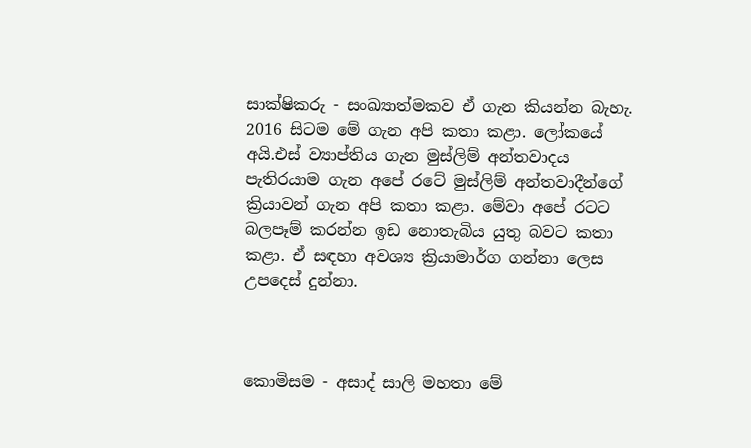සාක්ෂිකරු - සංඛ්‍යාත්මකව ඒ ගැන කියන්න බැහැ. 2016 සිටම මේ ගැන අපි කතා කළා. ලෝකයේ අයි.එස් ව්‍යාප්තිය ගැන මුස්ලිම් අන්තවාදය පැතිරයාම ගැන අපේ රටේ මුස්ලිම් අන්තවාදීන්ගේ ක්‍රියාවන් ගැන අපි කතා කළා. මේවා අපේ රටට බලපෑම් කරන්න ඉඩ නොතැබිය යුතු බවට කතා කළා. ඒ සඳහා අවශ්‍ය ක්‍රියාමාර්ග ගන්නා ලෙස උපදෙස් දුන්නා.



කොමිසම - අසාද් සාලි මහතා මේ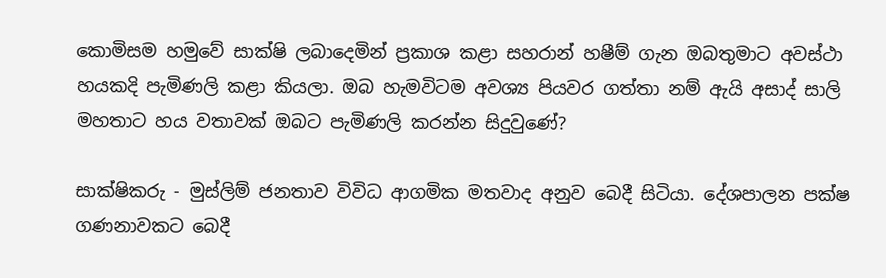කොමිසම හමුවේ සාක්ෂි ලබාදෙමින් ප්‍රකාශ කළා සහරාන් හෂීම් ගැන ඔබතුමාට අවස්ථා හයකදි පැමිණලි කළා කියලා. ඔබ හැමවිටම අවශ්‍ය පියවර ගත්තා නම් ඇයි අසාද් සාලි මහතාට හය වතාවක් ඔබට පැමිණලි කරන්න සිදුවුණේ?

සාක්ෂිකරු - මුස්ලිම් ජනතාව විවිධ ආගමික මතවාද අනුව බෙදී සිටියා. දේශපාලන පක්ෂ ගණනාවකට බෙදී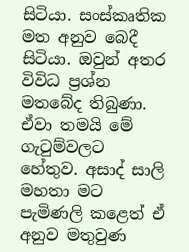සිටියා. සංස්කෘතික මත අනුව බෙදී සිටියා. ඔවුන් අතර විවිධ ප්‍රශ්න මතබේද තිබුණා. ඒවා තමයි මේ ගැටුම්වලට හේතුව. අසාද් සාලි මහතා මට පැමිණලි කළෙත් ඒ අනුව මතුවුණ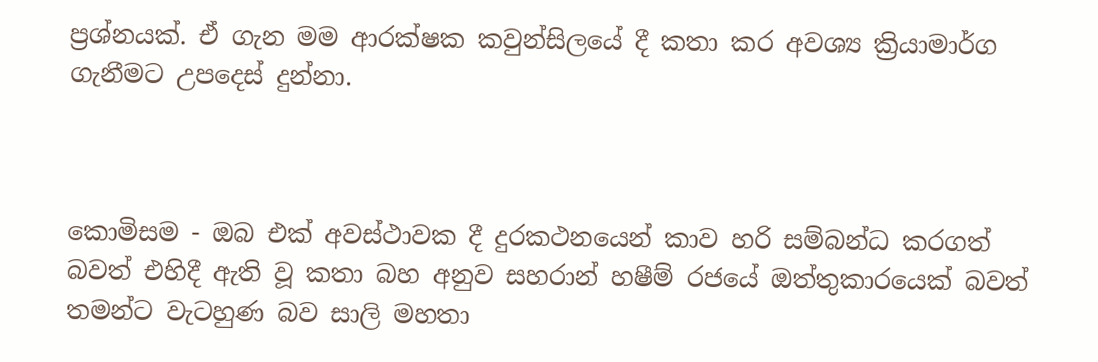ප්‍රශ්නයක්. ඒ ගැන මම ආරක්ෂක කවුන්සිලයේ දී කතා කර අවශ්‍ය ක්‍රියාමාර්ග ගැනීමට උපදෙස් දුන්නා.



කොමිසම - ඔබ එක් අවස්ථාවක දී දුරකථනයෙන් කාව හරි සම්බන්ධ කරගත් බවත් එහිදී ඇති වූ කතා බහ අනුව සහරාන් හෂීම් රජයේ ඔත්තුකාරයෙක් බවත් තමන්ට වැටහුණ බව සාලි මහතා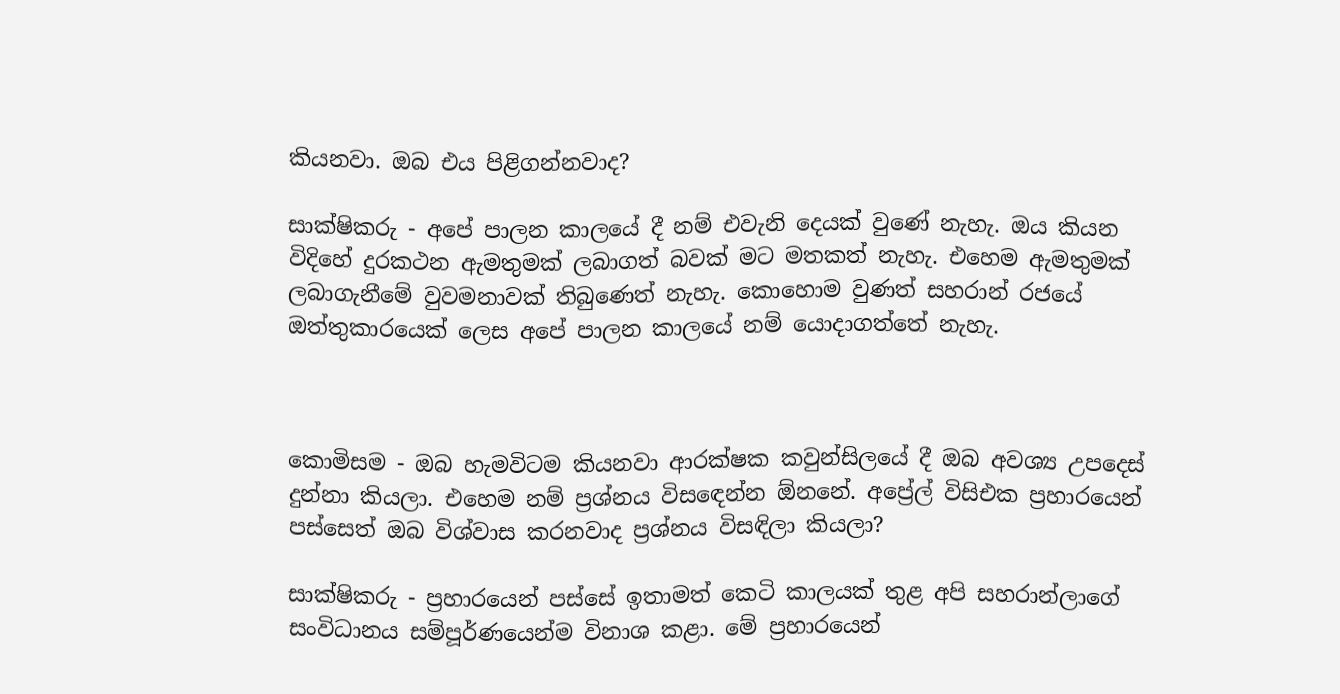කියනවා. ඔබ එය පිළිගන්නවාද?

සාක්ෂිකරු - අපේ පාලන කාලයේ දී නම් එවැනි දෙයක් වුණේ නැහැ. ඔය කියන විදිහේ දුරකථන ඇමතුමක් ලබාගත් බවක් මට මතකත් නැහැ. එහෙම ඇමතුමක් ලබාගැනීමේ වුවමනාවක් තිබුණෙත් නැහැ. කොහොම වුණත් සහරාන් රජයේ ඔත්තුකාරයෙක් ලෙස අපේ පාලන කාලයේ නම් යොදාගත්තේ නැහැ.



කොමිසම - ඔබ හැමවිටම කියනවා ආරක්ෂක කවුන්සිලයේ දී ඔබ අවශ්‍ය උපදෙස් දුන්නා කියලා. එහෙම නම් ප්‍රශ්නය විසඳෙන්න ඕනනේ. අප්‍රේල් විසිඑක ප්‍රහාරයෙන් පස්සෙත් ඔබ විශ්වාස කරනවාද ප්‍රශ්නය විසඳිලා කියලා?

සාක්ෂිකරු - ප්‍රහාරයෙන් පස්සේ ඉතාමත් කෙටි කාලයක් තුළ අපි සහරාන්ලාගේ සංවිධානය සම්පූර්ණයෙන්ම විනාශ කළා. මේ ප්‍රහාරයෙන්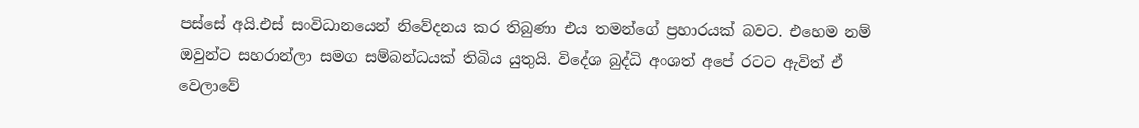පස්සේ අයි.එස් සංවිධානයෙන් නිවේදනය කර තිබුණා එය තමන්ගේ ප්‍රහාරයක් බවට. එහෙම නම් ඔවුන්ට සහරාන්ලා සමග සම්බන්ධයක් තිබිය යුතුයි. විදේශ බුද්ධි අංශත් අපේ රටට ඇවිත් ඒ වෙලාවේ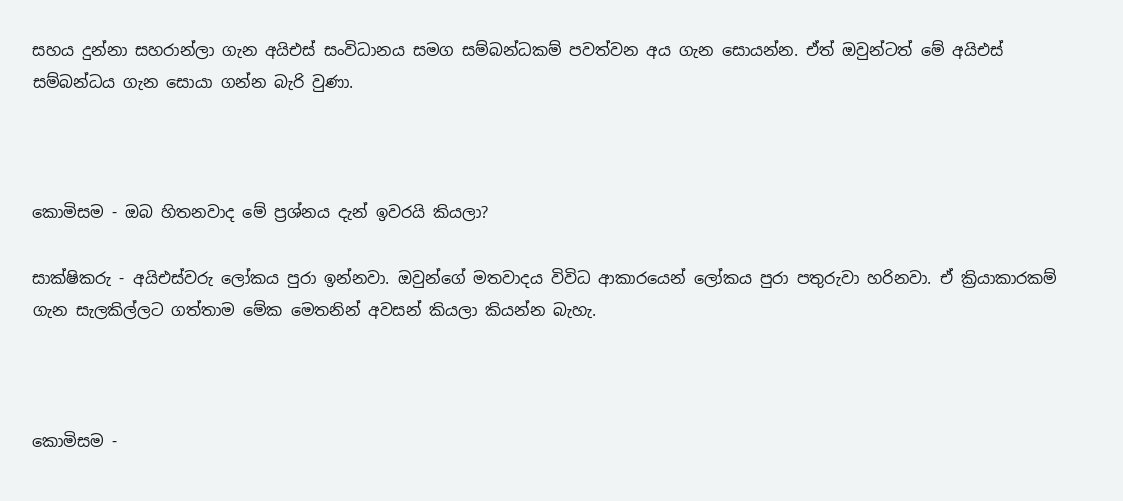සහය දුන්නා සහරාන්ලා ගැන අයිඑස් සංවිධානය සමග සම්බන්ධකම් පවත්වන අය ගැන සොයන්න. ඒත් ඔවුන්ටත් මේ අයිඑස් සම්බන්ධය ගැන සොයා ගන්න බැරි වුණා.



කොමිසම - ඔබ හිතනවාද මේ ප්‍රශ්නය දැන් ඉවරයි කියලා?

සාක්ෂිකරු - අයිඑස්වරු ලෝකය පුරා ඉන්නවා. ඔවුන්ගේ මතවාදය විවිධ ආකාරයෙන් ලෝකය පුරා පතුරුවා හරිනවා. ඒ ක්‍රියාකාරකම් ගැන සැලකිල්ලට ගත්තාම මේක මෙතනින් අවසන් කියලා කියන්න බැහැ.



කොමිසම -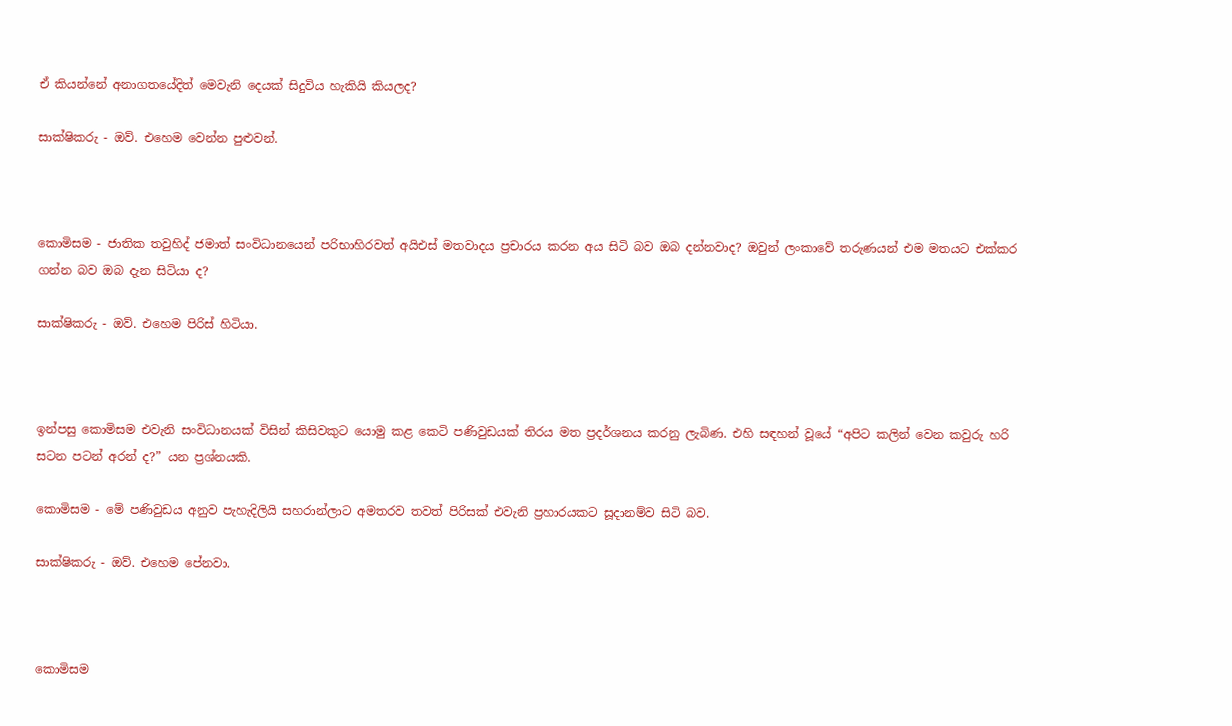ඒ කියන්නේ අනාගතයේදිත් මෙවැනි දෙයක් සිදුවිය හැකියි කියලද?

සාක්ෂිකරු - ඔව්. එහෙම වෙන්න පුළුවන්.



කොමිසම - ජාතික තවුහිද් ජමාත් සංවිධානයෙන් පරිභාහිරවත් අයිඑස් මතවාදය ප්‍රචාරය කරන අය සිටි බව ඔබ දන්නවාද? ඔවුන් ලංකාවේ තරුණයන් එම මතයට එක්කර ගන්න බව ඔබ දැන සිටියා ද?

සාක්ෂිකරු - ඔව්. එහෙම පිරිස් හිටියා.



ඉන්පසු කොමිසම එවැනි සංවිධානයක් විසින් කිසිවකුට යොමු කළ කෙටි පණිවුඩයක් තිරය මත ප්‍රදර්ශනය කරනු ලැබිණ. එහි සඳහන් වූයේ “අපිට කලින් වෙන කවුරු හරි සටන පටන් අරන් ද?” යන ප්‍රශ්නයකි.

කොමිසම - මේ පණිවුඩය අනුව පැහැදිලියි සහරාන්ලාට අමතරව තවත් පිරිසක් එවැනි ප්‍රහාරයකට සූදානම්ව සිටි බව.

සාක්ෂිකරු - ඔව්. එහෙම පේනවා.



කොමිසම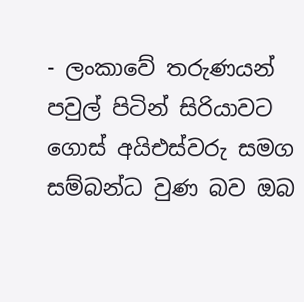- ලංකාවේ තරුණයන් පවුල් පිටින් සිරියාවට ගොස් අයිඑස්වරු සමග සම්බන්ධ වුණ බව ඔබ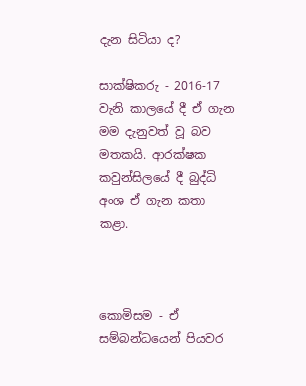දැන සිටියා ද?

සාක්ෂිකරු - 2016-17 වැනි කාලයේ දී ඒ ගැන මම දැනුවත් වූ බව මතකයි. ආරක්ෂක කවුන්සිලයේ දී බුද්ධි අංශ ඒ ගැන කතා කළා.



කොමිසම - ඒ සම්බන්ධයෙන් පියවර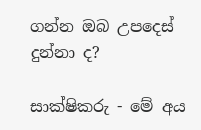ගන්න ඔබ උපදෙස් දුන්නා ද?

සාක්ෂිකරු - මේ අය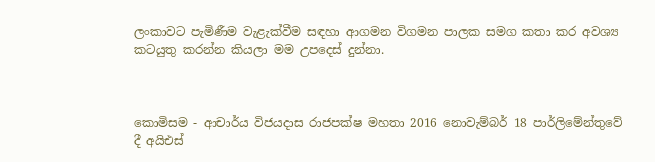ලංකාවට පැමිණීම වැළැක්වීම සඳහා ආගමන විගමන පාලක සමග කතා කර අවශ්‍ය කටයුතු කරන්න කියලා මම උපදෙස් දුන්නා.



කොමිසම - ආචාර්ය විජයදාස රාජපක්ෂ මහතා 2016 නොවැම්බර් 18 පාර්ලිමේන්තුවේ දී අයිඑස්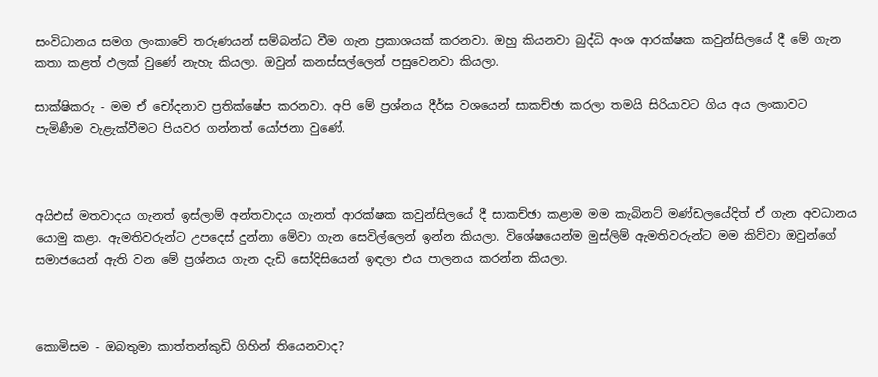සංවිධානය සමග ලංකාවේ තරුණයන් සම්බන්ධ වීම ගැන ප්‍රකාශයක් කරනවා. ඔහු කියනවා බුද්ධි අංශ ආරක්ෂක කවුන්සිලයේ දී මේ ගැන කතා කළත් ඵලක් වුණේ නැහැ කියලා. ඔවුන් කනස්සල්ලෙන් පසුවෙනවා කියලා.

සාක්ෂිකරු - මම ඒ චෝදනාව ප්‍රතික්ෂේප කරනවා. අපි මේ ප්‍රශ්නය දීර්ඝ වශයෙන් සාකච්ඡා කරලා තමයි සිරියාවට ගිය අය ලංකාවට පැමිණීම වැළැක්වීමට පියවර ගන්නත් යෝජනා වුණේ.



අයිඑස් මතවාදය ගැනත් ඉස්ලාම් අන්තවාදය ගැනත් ආරක්ෂක කවුන්සිලයේ දී සාකච්ඡා කළාම මම කැබිනට් මණ්ඩලයේදිත් ඒ ගැන අවධානය යොමු කළා. ඇමතිවරුන්ට උපදෙස් දුන්නා මේවා ගැන සෙවිල්ලෙන් ඉන්න කියලා. විශේෂයෙන්ම මුස්ලිම් ඇමතිවරුන්ට මම කිව්වා ඔවුන්ගේ සමාජයෙන් ඇති වන මේ ප්‍රශ්නය ගැන දැඩි සෝදිසියෙන් ඉඳලා එය පාලනය කරන්න කියලා.



කොමිසම - ඔබතුමා කාත්තන්කුඩි ගිහින් තියෙනවාද?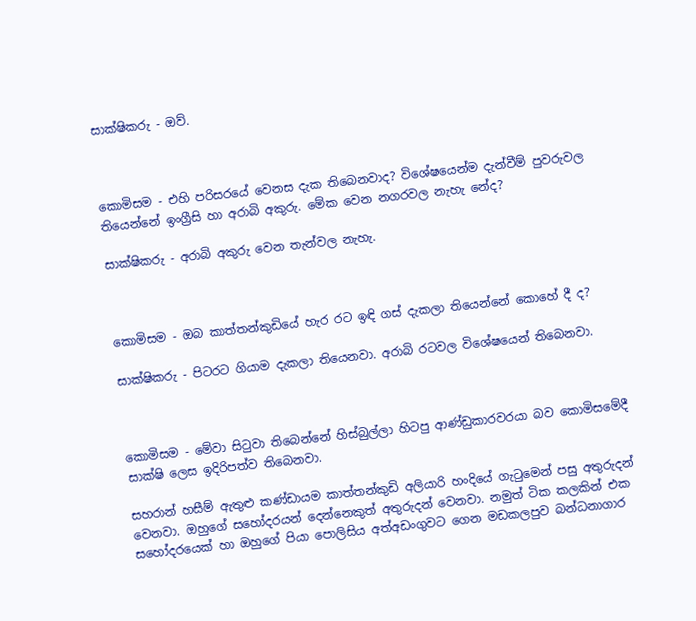සාක්ෂිකරු - ඔව්.



කොමිසම - එහි පරිසරයේ වෙනස දැක තිබෙනවාද? විශේෂයෙන්ම දැන්වීම් පුවරුවල තියෙන්නේ ඉංග්‍රීසි හා අරාබි අකුරු. මේක වෙන නගරවල නැහැ නේද?

සාක්ෂිකරු - අරාබි අකුරු වෙන තැන්වල නැහැ.



කොමිසම - ඔබ කාත්තන්කුඩියේ හැර රට ඉඳි ගස් දැකලා තියෙන්නේ කොහේ දී ද?

සාක්ෂිකරු - පිටරට ගියාම දැකලා තියෙනවා. අරාබි රටවල විශේෂයෙන් තිබෙනවා.



කොමිසම - මේවා සිටුවා තිබෙන්නේ හිස්බුල්ලා හිටපු ආණ්ඩුකාරවරයා බව කොමිසමේදී සාක්ෂි ලෙස ඉදිරිපත්ව තිබෙනවා.

සහරාන් හසීම් ඇතුළු කණ්ඩායම කාත්තන්කුඩි අලියාරි හංදියේ ගැටුමෙන් පසු අතුරුදන් වෙනවා. ඔහුගේ සහෝදරයන් දෙන්නෙකුත් අතුරුදන් වෙනවා. නමුත් ටික කලකින් එක සහෝදරයෙක් හා ඔහුගේ පියා පොලිසිය අත්අඩංගුවට ගෙන මඩකලපුව බන්ධනාගාර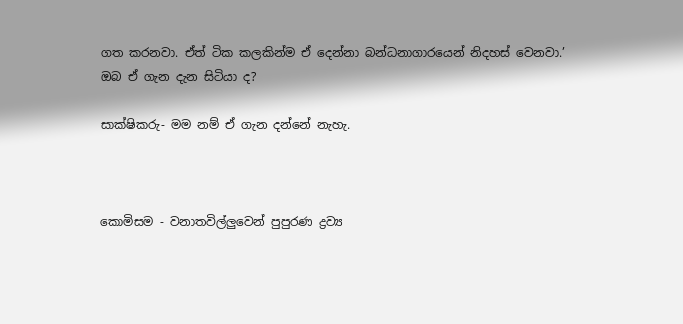ගත කරනවා. ඒත් ටික කලකින්ම ඒ දෙන්නා බන්ධනාගාරයෙන් නිදහස් වෙනවා.’ ඔබ ඒ ගැන දැන සිටියා ද?

සාක්ෂිකරු- මම නම් ඒ ගැන දන්නේ නැහැ.



කොමිසම - වනාතවිල්ලුවෙන් පුපුරණ ද්‍රව්‍ය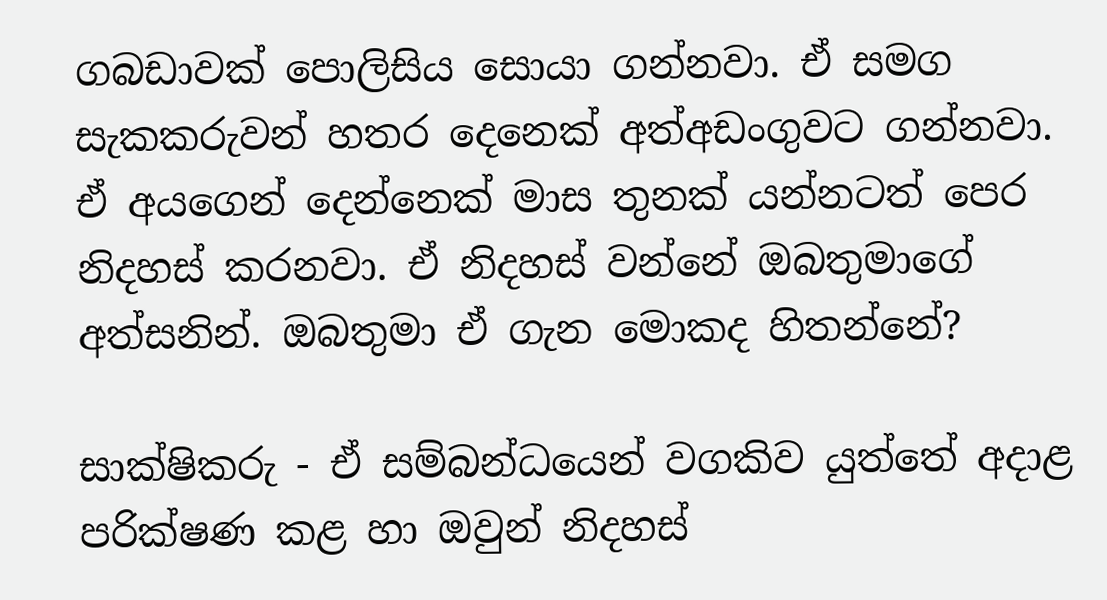ගබඩාවක් පොලිසිය සොයා ගන්නවා. ඒ සමග සැකකරුවන් හතර දෙනෙක් අත්අඩංගුවට ගන්නවා. ඒ අයගෙන් දෙන්නෙක් මාස තුනක් යන්නටත් පෙර නිදහස් කරනවා. ඒ නිදහස් වන්නේ ඔබතුමාගේ අත්සනින්. ඔබතුමා ඒ ගැන මොකද හිතන්නේ?

සාක්ෂිකරු - ඒ සම්බන්ධයෙන් වගකිව යුත්තේ අදාළ පරික්ෂණ කළ හා ඔවුන් නිදහස්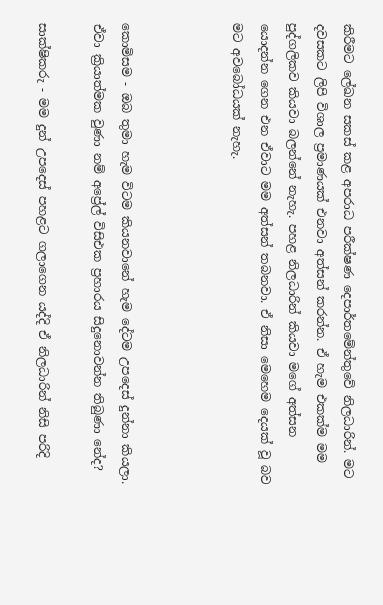කිරීමට ලේඛන සකස් කළ අපරාධ පරීක්ෂණ දෙපාර්තමේන්තුවේ නිලධාරින්. මට දවසකට ලිපි විශාල ප්‍රමාණයක් එනවා අත්සන් කරන්න. ඒ හැම එකක්ම මම පුද්ගලිකව කියවා බලන්නේ නැහැ. පහළ නිලධාරින් කියවා මගේ අත්සන යොදන්න ගෙන එන ඒවාට මම අත්සන් තබනවා. ඒ නිසා මෙහෙම දෙයක් වූ බව මට අවබෝධයක් නැහැ.



කොමිසම - ඔබ තුමා හැම විටම කියනවානේ හැම දේටම උපදෙස් දුන්නා කියලා. ඒවා ක්‍රියාත්මක වුණා නම් අප්‍රේල් විසිඑක ප්‍රහාරය සිදුනොවන්න තිබුණා නේද?

සාක්ෂිකරු - මම දුන් උපදෙස් පහළට ගලාගෙන යද්දි ඒ නිලධාරින් නිසි පරිදි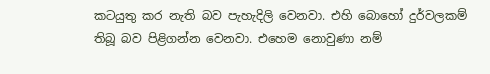කටයුතු කර නැති බව පැහැදිලි වෙනවා. එහි බොහෝ දුර්වලකම් තිබූ බව පිළිගන්න වෙනවා. එහෙම නොවුණා නම්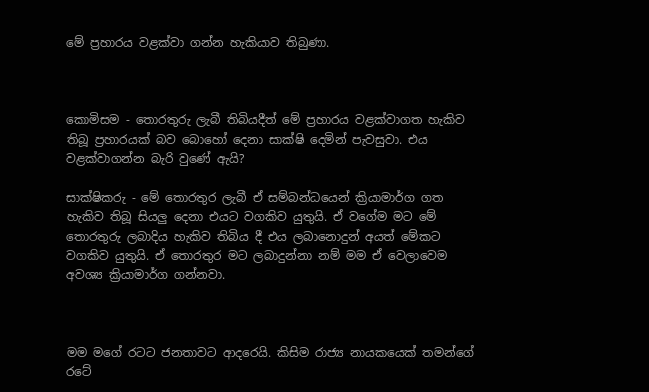මේ ප්‍රහාරය වළක්වා ගන්න හැකියාව තිබුණා.



කොමිසම - තොරතුරු ලැබී තිබියදීත් මේ ප්‍රහාරය වළක්වාගත හැකිව තිබූ ප්‍රහාරයක් බව බොහෝ දෙනා සාක්ෂි දෙමින් පැවසුවා. එය වළක්වාගන්න බැරි වුණේ ඇයි?

සාක්ෂිකරු - මේ තොරතුර ලැබී ඒ සම්බන්ධයෙන් ක්‍රියාමාර්ග ගත හැකිව තිබූ සියලු දෙනා එයට වගකිව යුතුයි. ඒ වගේම මට මේ තොරතුරු ලබාදිය හැකිව තිබිය දී එය ලබානොදුන් අයත් මේකට වගකිව යුතුයි. ඒ තොරතුර මට ලබාදුන්නා නම් මම ඒ වෙලාවෙම අවශ්‍ය ක්‍රියාමාර්ග ගන්නවා.



මම මගේ රටට ජනතාවට ආදරෙයි. කිසිම රාජ්‍ය නායකයෙක් තමන්ගේ රටේ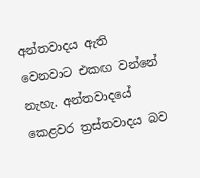අන්තවාදය ඇති වෙනවාට එකඟ වන්නේ නැහැ. අන්තවාදයේ කෙළවර ත්‍රස්තවාදය බව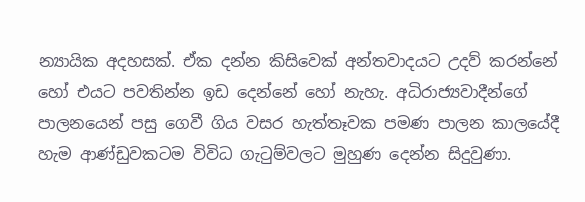න්‍යායික අදහසක්. ඒක දන්න කිසිවෙක් අන්තවාදයට උදව් කරන්නේ හෝ එයට පවතින්න ඉඩ දෙන්නේ හෝ නැහැ. අධිරාජ්‍යවාදීන්ගේ පාලනයෙන් පසු ගෙවී ගිය වසර හැත්තෑවක පමණ පාලන කාලයේදී හැම ආණ්ඩුවකටම විවිධ ගැටුම්වලට මුහුණ දෙන්න සිදුවුණා.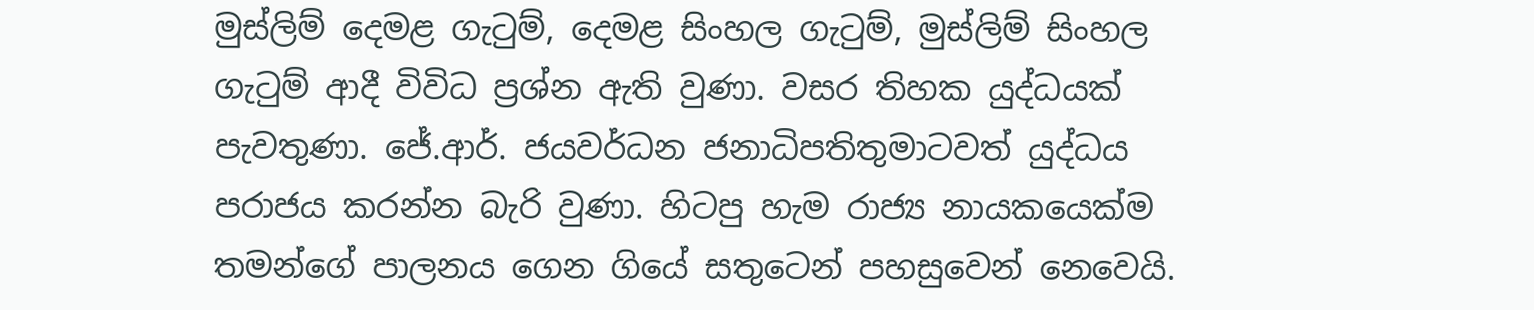මුස්ලිම් දෙමළ ගැටුම්, දෙමළ සිංහල ගැටුම්, මුස්ලිම් සිංහල ගැටුම් ආදී විවිධ ප්‍රශ්න ඇති වුණා. වසර තිහක යුද්ධයක් පැවතුණා. ජේ.ආර්. ජයවර්ධන ජනාධිපතිතුමාටවත් යුද්ධය පරාජය කරන්න බැරි වුණා. හිටපු හැම රාජ්‍ය නායකයෙක්ම තමන්ගේ පාලනය ගෙන ගියේ සතුටෙන් පහසුවෙන් නෙවෙයි.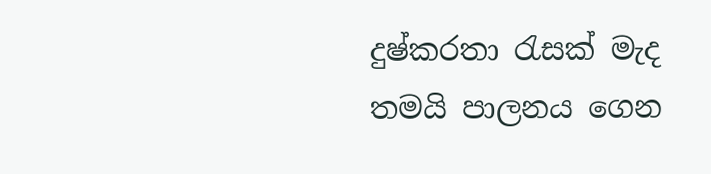දුෂ්කරතා රැසක් මැද තමයි පාලනය ගෙන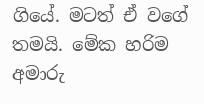ගියේ. මටත් ඒ වගේ තමයි. මේක හරිම අමාරු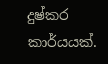දුෂ්කර කාර්යයක්.